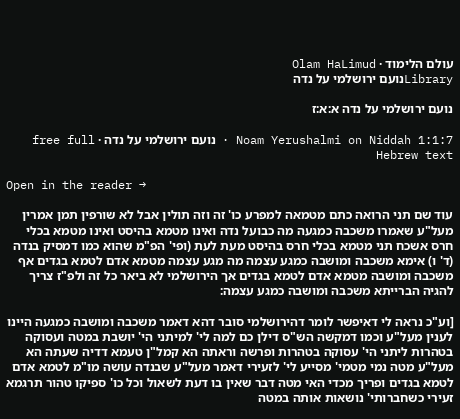עולם הלימוד · Olam HaLimud
Libraryנועם ירושלמי על נדה

נועם ירושלמי על נדה א:א:ז

Noam Yerushalmi on Niddah 1:1:7 · נועם ירושלמי על נדה · free full Hebrew text

Open in the reader →

עוד שם תני הרואה כתם מטמאה למפרע כו' זה וזה תולין אבל לא שורפין תמן אמרין מעל"ע שאמרו משכבה כמגעה מה כבועל נדה ואינו מטמא בהיסט ואינו מטמא בכלי חרס אשכח תני מטמא בכלי חרס בהיסט מעת לעת (ופי' הפ"מ שהוא כמו דמסיק בנדה (ד' ו) אימא משכבה ומושבה כמגע עצמה מה מגע עצמה מטמא אדם לטמא בגדים אף משכבה ומושבה מטמא אדם לטמא בגדים אך הירושלמי לא ביאר כל זה ולפ"ז צריך להגיה הברייתא משכבה ומושבה כמגע עצמה:

[וע"כ נראה לי דאיפשר לומר דהירושלמי סובר דהא דאמר משכבה ומושבה כמגעה היינו לענין מעל"ע וכמו דמקשה הש"ס דילן כם למה לי' למיתני הי' יושבת במטה ועסוקה בטהרות ליתני הי' עסוקה בטהרות ופרשה וראתה הא קמל"ן טעמא דדיה שעתה הא מעל"ע מטה נמי מטמי' מסייע לי' לזעירי דאמר מעל"ע שבנדה עושה מו"מ לטמא אדם לטמא בגדים ופריך מכדי האי מטה דבר שאין בו דעת לשאול וכל כו' ספיקו טהור תרגמא זעירי כשחברותי' נושאות אותה במטה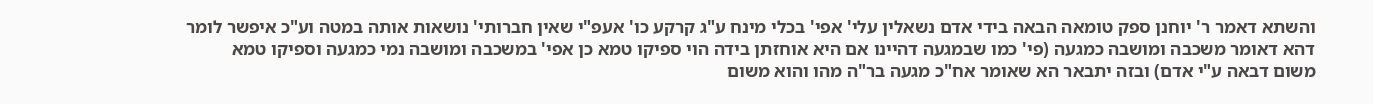והשתא דאמר ר' יוחנן ספק טומאה הבאה בידי אדם נשאלין עלי' אפי' בכלי מינח ע"ג קרקע כו' אעפ"י שאין חברותי' נושאות אותה במטה וע"כ איפשר לומר דהא דאומר משכבה ומושבה כמגעה (פי' כמו שבמגעה דהיינו אם היא אוחזתן בידה הוי ספיקו טמא כן אפי' במשכבה ומושבה נמי כמגעה וספיקו טמא משום דבאה ע"י אדם) ובזה יתבאר הא שאומר אח"כ מגעה בר"ה מהו והוא משום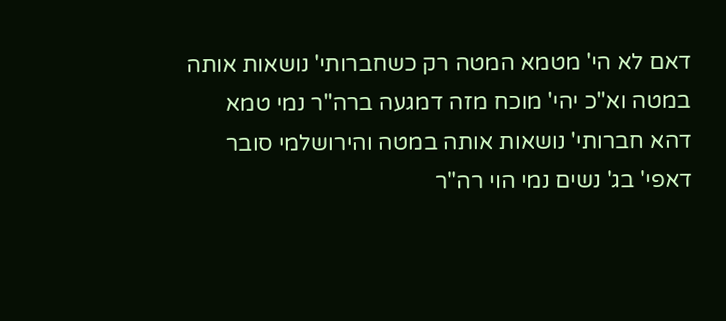דאם לא הי' מטמא המטה רק כשחברותי' נושאות אותה במטה וא"כ יהי' מוכח מזה דמגעה ברה"ר נמי טמא דהא חברותי' נושאות אותה במטה והירושלמי סובר דאפי' בג' נשים נמי הוי רה"ר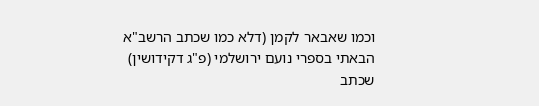וכמו שאבאר לקמן (דלא כמו שכתב הרשב"א הבאתי בספרי נועם ירושלמי (פ"ג דקידושין) שכתב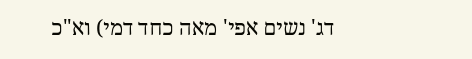דג' נשים אפי' מאה כחד דמי) וא"כ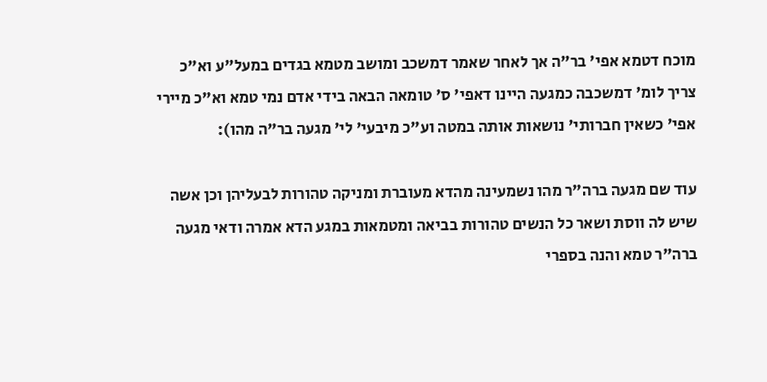מוכח דטמא אפי' בר"ה אך לאחר שאמר דמשכב ומושב מטמא בגדים במעל"ע וא"כ צריך לומ' דמשכבה כמגעה היינו דאפי' ס' טומאה הבאה בידי אדם נמי טמא וא"כ מיירי אפי' כשאין חברותי' נושאות אותה במטה וע"כ מיבעי' לי' מגעה בר"ה מהו):

עוד שם מגעה ברה"ר מהו נשמעינה מהדא מעוברת ומניקה טהורות לבעליהן וכן אשה שיש לה ווסת ושאר כל הנשים טהורות בביאה ומטמאות במגע הדא אמרה ודאי מגעה ברה"ר טמא והנה בספרי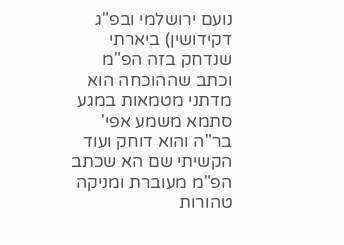נועם ירושלמי ובפ"ג דקידושין) ביארתי שנדחק בזה הפ"מ וכתב שההוכחה הוא מדתני מטמאות במגע סתמא משמע אפי' בר"ה והוא דוחק ועוד הקשיתי שם הא שכתב הפ"מ מעוברת ומניקה טהורות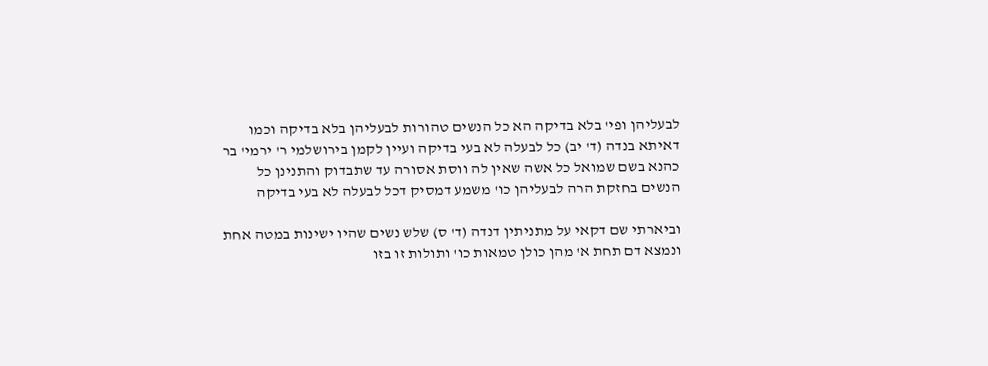לבעליהן ופי' בלא בדיקה הא כל הנשים טהורות לבעליהן בלא בדיקה וכמו דאיתא בנדה (ד' יב) כל לבעלה לא בעי בדיקה ועיין לקמן בירושלמי ר' ירמי' בר כהנא בשם שמואל כל אשה שאין לה ווסת אסורה עד שתבדוק והתנינן כל הנשים בחזקת הרה לבעליהן כו' משמע דמסיק דכל לבעלה לא בעי בדיקה

וביארתי שם דקאי על מתניתין דנדה (ד' ס) שלש נשים שהיו ישינות במטה אחת ונמצא דם תחת א' מהן כולן טמאות כו' ותולות זו בזו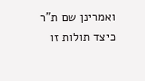ואמרינן שם ת"ר כיצד תולות זו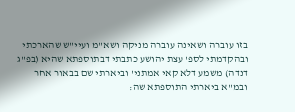בזו עוברה ושאינה עוברה מניקה ושא"מ ועיי"ש שהארכתי ובהקדמתי לספ' עצת יהושע כתבתי דבתוספתא שהיא (בפ"ג דנדה) משמע דלא קאי אמתני' וביארתי שם בבאור אחר ובמ"א ביארתי התוספתא שה: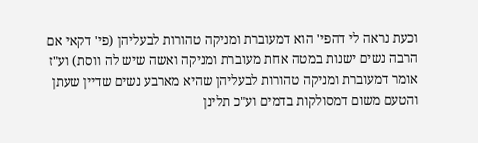וכעת נראה לי דהפי' הוא דמעוברת ומניקה טהורות לבעליהן (פי' דקאי אם הרבה נשים ישנות במטה אחת מעוברת ומניקה ואשה שיש לה ווסת) וע"ז אומר דמעוברת ומניקה טהורות לבעליהן שהיא מארבע נשים שדיין שעתן והטעם משום דמסולקות בדמים וע"כ תלינן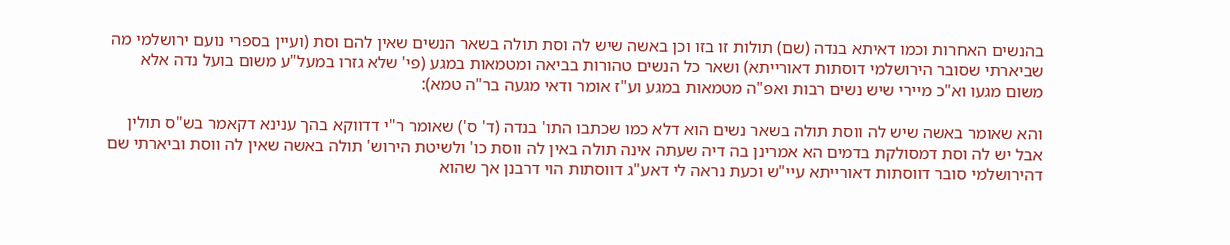בהנשים האחרות וכמו דאיתא בנדה (שם) תולות זו בזו וכן באשה שיש לה וסת תולה בשאר הנשים שאין להם וסת (ועיין בספרי נועם ירושלמי מה שביארתי שסובר הירושלמי דוסתות דאורייתא) ושאר כל הנשים טהורות בביאה ומטמאות במגע (פי' שלא גזרו במעל"ע משום בועל נדה אלא משום מגעו וא"כ מיירי שיש נשים רבות ואפ"ה מטמאות במגע וע"ז אומר ודאי מגעה בר"ה טמא):

והא שאומר באשה שיש לה ווסת תולה בשאר נשים הוא דלא כמו שכתבו התו' בנדה (ד' ס') שאומר ר"י דדווקא בהך ענינא דקאמר בש"ס תולין אבל יש לה וסת דמסולקת בדמים הא אמרינן בה דיה שעתה אינה תולה באין לה ווסת כו' ולשיטת הירוש' תולה באשה שאין לה ווסת וביארתי שם דהירושלמי סובר דווסתות דאורייתא עיי"ש וכעת נראה לי דאע"ג דווסתות הוי דרבנן אך שהוא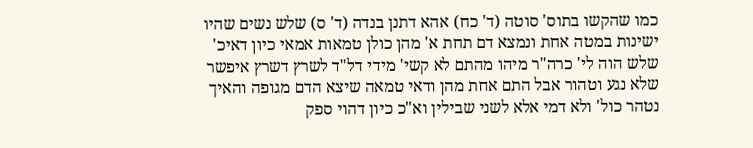כמו שהקשו בתוס' סוטה (ד' כח) אהא דתנן בנדה (ד' ס) שלש נשים שהיו ישינות במטה אחת ונמצא דם תחת א' מהן כולן טמאות אמאי כיון דאיכ' שלש הוה לי' כרה"ר מיהו מהתם לא קשי' מידי דל"ד לשרץ דשרץ איפשר שלא נגע וטהור אבל התם אחת מהן ודאי טמאה שיצא הדם מגופה והאיך נטהר כול' ולא דמי אלא לשני שבילין וא"כ כיון דהוי ספק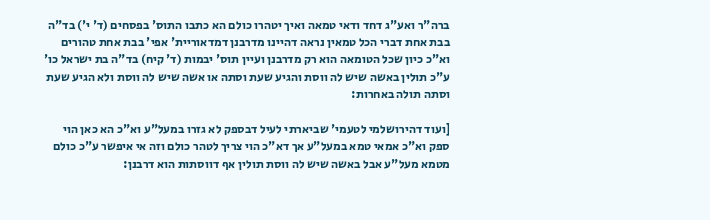ברה"ר ואע"ג דחד ודאי טמאה ואיך יטהרו כולם הא כתבו התוס' בפסחים (ד' י') בד"ה בבת אחת דברי הכל טמאין נראה דהיינו מדרבנן דמדאוריית' אפי' בבת אחת טהורים וא"כ כיון שכל הטומאה הוא רק מדרבנן ועיין תוס' יבמות (ד' קיח) בד"ה בת ישראל כו' ע"כ תולין באשה שיש לה ווסת והגיע שעת וסתה או אשה שיש לה ווסת ולא הגיע שעת וסתה תולה באחרות:

[ועוד דהירושלמי לטעמי' שביארתי לעיל דבספק לא גזרו במעל"ע וא"כ הא כאן הוי ספק וא"כ אמאי טמא במעל"ע אך דא"כ הוי צריך לטהר כולם וזה אי איפשר ע"כ כולם מטמא מעל"ע אבל באשה שיש לה ווסת תולין אף דווסתות הוא דרבנן: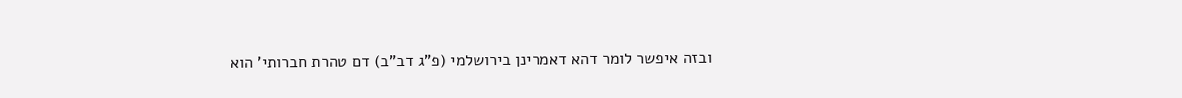ובזה איפשר לומר דהא דאמרינן בירושלמי (פ"ג דב"ב) דם טהרת חברותי' הוא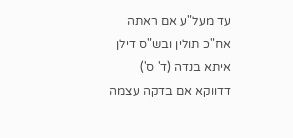עד מעל"ע אם ראתה אח"כ תולין ובש"ס דילן איתא בנדה (ד' ס') דדווקא אם בדקה עצמה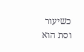כשיעור וסת הוא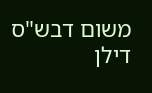משום דבש"ס דילן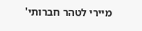מיירי לטהר חברותי'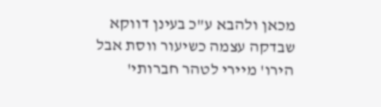מכאן ולהבא ע"כ בעינן דווקא שבדקה עצמה כשיעור ווסת אבל הירו' מיירי לטהר חברותי'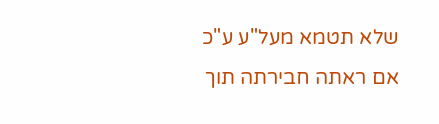שלא תטמא מעל"ע ע"כ אם ראתה חבירתה תוך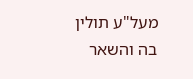מעל"ע תולין בה והשאר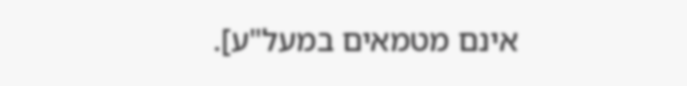אינם מטמאים במעל"ע].